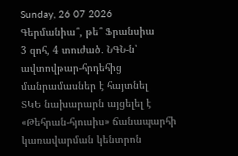Sunday, 26 07 2026
Գերմանիա՞, թե՞ Ֆրանսիա
3 զոհ, 4 տուժած․ ՆԳՆ-ն՝ ավտովթար-հրդեհից մանրամասներ է հայտնել
ՏԿԵ նախարարն այցելել է «Թեհրան-հյուսիս» ճանապարհի կառավարման կենտրոն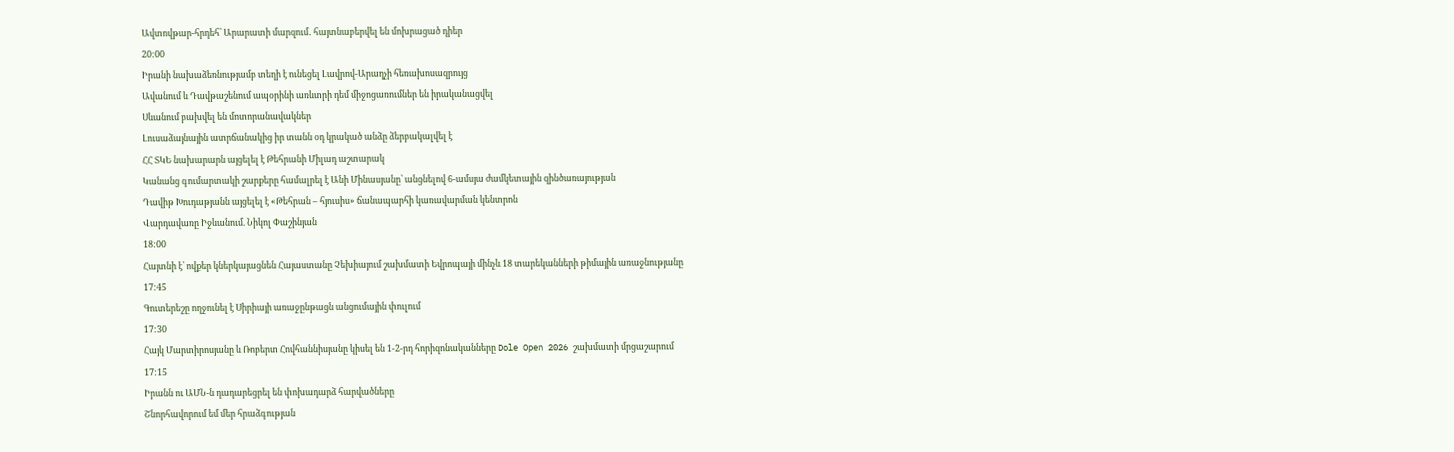Ավտովթար-հրդեհ՝ Արարատի մարզում․ հայտնաբերվել են մոխրացած դիեր
20:00
Իրանի նախաձեռնությամբ տեղի է ունեցել Լավրով-Արաղչի հեռախոսազրույց
Ավանում և Դավթաշենում ապօրինի առևտրի դեմ միջոցառումներ են իրականացվել
Սևանում բախվել են մոտորանավակներ
Լուսաձայնային ատրճանակից իր տանն օդ կրակած անձը ձերբակալվել է
ՀՀ ՏԿԵ նախարարն այցելել է Թեհրանի Միլադ աշտարակ
Կանանց գումարտակի շարքերը համալրել է Անի Մինասյանը՝ անցնելով 6-ամսյա ժամկետային զինծառայության
Դավիթ Խուդաթյանն այցելել է «Թեհրան – հյուսիս» ճանապարհի կառավարման կենտրոն
Վարդավառը Իջևանում. Նիկոլ Փաշինյան
18:00
Հայտնի է՝ ովքեր կներկայացնեն Հայաստանը Չեխիայում շախմատի Եվրոպայի մինչև 18 տարեկանների թիմային առաջնությանը
17:45
Գուտերեշը ողջունել է Սիրիայի առաջընթացն անցումային փուլում
17:30
Հայկ Մարտիրոսյանը և Ռոբերտ Հովհաննիսյանը կիսել են 1-2-րդ հորիզոնականները Dole Open 2026 շախմատի մրցաշարում
17:15
Իրանն ու ԱՄՆ-ն դադարեցրել են փոխադարձ հարվածները
Շնորհավորում եմ մեր հրաձգության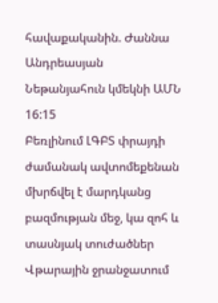հավաքականին. Ժաննա Անդրեասյան
Նեթանյահուն կմեկնի ԱՄՆ
16:15
Բեռլինում ԼԳԲՏ փրայդի ժամանակ ավտոմեքենան մխրճվել է մարդկանց բազմության մեջ, կա զոհ և տասնյակ տուժածներ
Վթարային ջրանջատում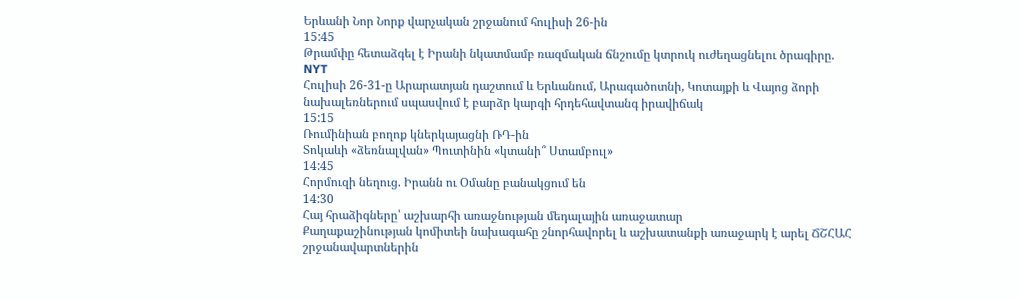Երևանի Նոր Նորք վարչական շրջանում հուլիսի 26-ին
15:45
Թրամփը հետաձգել է Իրանի նկատմամբ ռազմական ճնշումը կտրուկ ուժեղացնելու ծրագիրը. NYT
Հուլիսի 26-31-ը Արարատյան դաշտում և Երևանում, Արագածոտնի, Կոտայքի և Վայոց ձորի նախալեռներում սպասվում է բարձր կարգի հրդեհավտանգ իրավիճակ
15:15
Ռումինիան բողոք կներկայացնի ՌԴ-ին
Տոկաևի «ձեռնալվան» Պուտինին «կտանի՞ Ստամբուլ»
14:45
Հորմուզի նեղուց. Իրանն ու Օմանը բանակցում են
14:30
Հայ հրաձիգները՝ աշխարհի առաջնության մեդալային առաջատար
Քաղաքաշինության կոմիտեի նախագահը շնորհավորել և աշխատանքի առաջարկ է արել ՃՇՀԱՀ շրջանավարտներին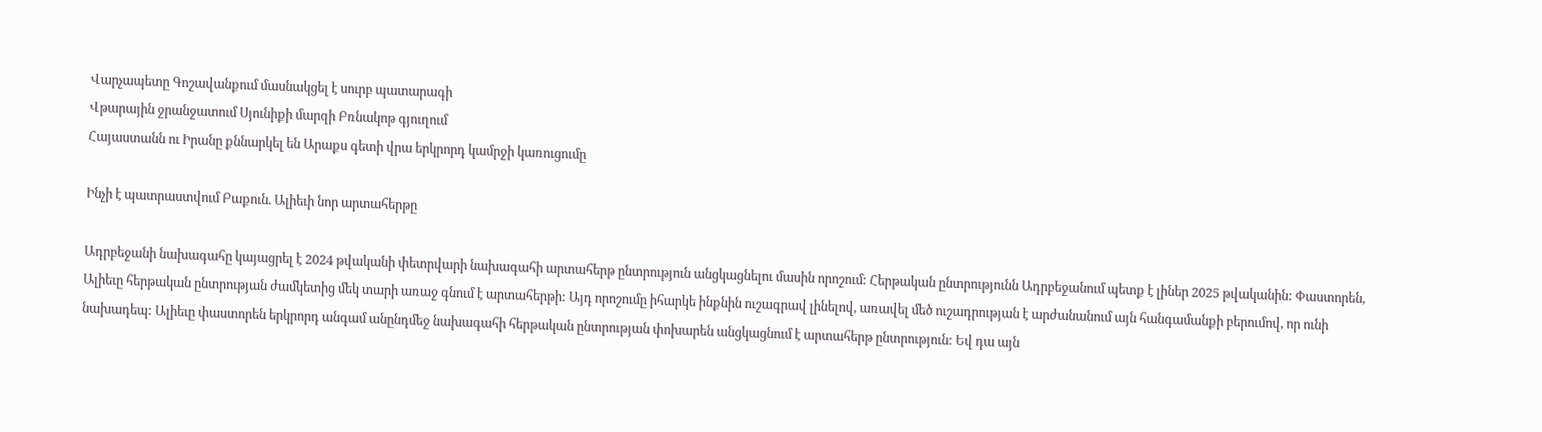Վարչապետը Գոշավանքում մասնակցել է սուրբ պատարագի
Վթարային ջրանջատում Սյունիքի մարզի Բռնակոթ գյուղում
Հայաստանն ու Իրանը քննարկել են Արաքս գետի վրա երկրորդ կամրջի կառուցումը

Ինչի է պատրաստվում Բաքուն. Ալիեւի նոր արտահերթը

Ադրբեջանի նախագահը կայացրել է 2024 թվականի փետրվարի նախագահի արտահերթ ընտրություն անցկացնելու մասին որոշում: Հերթական ընտրությունն Ադրբեջանում պետք է լիներ 2025 թվականին: Փաստորեն, Ալիեւը հերթական ընտրության ժամկետից մեկ տարի առաջ գնում է արտահերթի: Այդ որոշումը իհարկե ինքնին ուշագրավ լինելով, առավել մեծ ուշադրության է արժանանում այն հանգամանքի բերումով, որ ունի նախադեպ: Ալիեւը փաստորեն երկրորդ անգամ անընդմեջ նախագահի հերթական ընտրության փոխարեն անցկացնում է արտահերթ ընտրություն: Եվ դա այն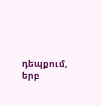դեպքում, երբ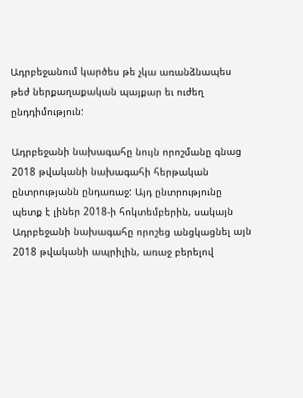Ադրբեջանում կարծես թե չկա առանձնապես թեժ ներքաղաքական պայքար եւ ուժեղ ընդդիմություն:

Ադրբեջանի նախագահը նույն որոշմանը գնաց 2018 թվականի նախագահի հերթական ընտրությանն ընդառաջ: Այդ ընտրությունը պետք է լիներ 2018-ի հոկտեմբերին, սակայն Ադրբեջանի նախագահը որոշեց անցկացնել այն 2018 թվականի ապրիլին, առաջ բերելով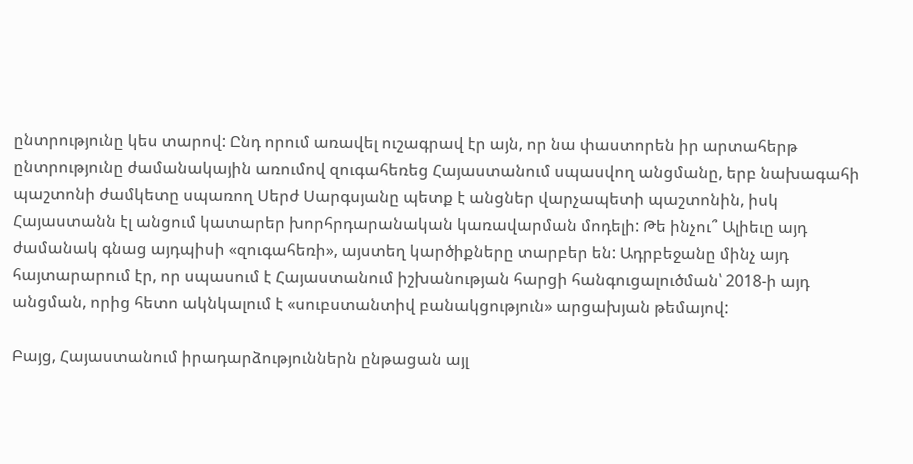ընտրությունը կես տարով: Ընդ որում առավել ուշագրավ էր այն, որ նա փաստորեն իր արտահերթ ընտրությունը ժամանակային առումով զուգահեռեց Հայաստանում սպասվող անցմանը, երբ նախագահի պաշտոնի ժամկետը սպառող Սերժ Սարգսյանը պետք է անցներ վարչապետի պաշտոնին, իսկ Հայաստանն էլ անցում կատարեր խորհրդարանական կառավարման մոդելի: Թե ինչու՞ Ալիեւը այդ ժամանակ գնաց այդպիսի «զուգահեռի», այստեղ կարծիքները տարբեր են: Ադրբեջանը մինչ այդ հայտարարում էր, որ սպասում է Հայաստանում իշխանության հարցի հանգուցալուծման՝ 2018-ի այդ անցման, որից հետո ակնկալում է «սուբստանտիվ բանակցություն» արցախյան թեմայով:

Բայց, Հայաստանում իրադարձություններն ընթացան այլ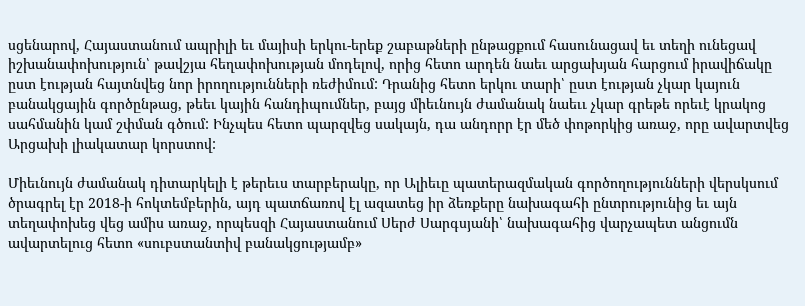սցենարով, Հայաստանում ապրիլի եւ մայիսի երկու-երեք շաբաթների ընթացքում հասունացավ եւ տեղի ունեցավ իշխանափոխություն՝ թավշյա հեղափոխության մոդելով, որից հետո արդեն նաեւ արցախյան հարցում իրավիճակը ըստ էության հայտնվեց նոր իրողությունների ռեժիմում: Դրանից հետո երկու տարի՝ ըստ էության չկար կայուն բանակցային գործընթաց, թեեւ կային հանդիպումներ, բայց միեւնույն ժամանակ նաեււ չկար գրեթե որեւէ կրակոց սահմանին կամ շփման գծում: Ինչպես հետո պարզվեց սակայն, դա անդորր էր մեծ փոթորկից առաջ, որը ավարտվեց Արցախի լիակատար կորստով:

Միեւնույն ժամանակ դիտարկելի է թերեւս տարբերակը, որ Ալիեւը պատերազմական գործողությունների վերսկսում ծրագրել էր 2018-ի հոկտեմբերին, այդ պատճառով էլ ազատեց իր ձեռքերը նախագահի ընտրությունից եւ այն տեղափոխեց վեց ամիս առաջ, որպեսզի Հայաստանում Սերժ Սարգսյանի՝ նախագահից վարչապետ անցումն ավարտելուց հետո «սուբստանտիվ բանակցությամբ»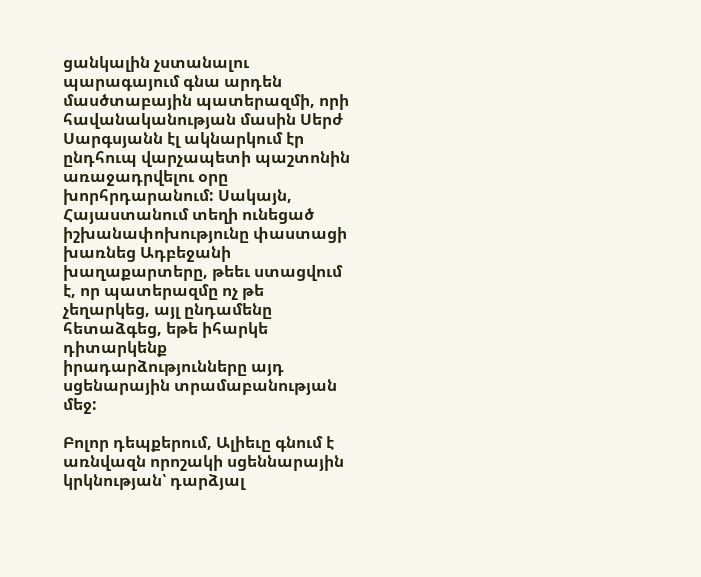ցանկալին չստանալու պարագայում գնա արդեն մասծտաբային պատերազմի, որի հավանականության մասին Սերժ Սարգսյանն էլ ակնարկում էր ընդհուպ վարչապետի պաշտոնին առաջադրվելու օրը խորհրդարանում: Սակայն, Հայաստանում տեղի ունեցած իշխանափոխությունը փաստացի խառնեց Ադբեջանի խաղաքարտերը, թեեւ ստացվում է, որ պատերազմը ոչ թե չեղարկեց, այլ ընդամենը հետաձգեց, եթե իհարկե դիտարկենք իրադարձությունները այդ սցենարային տրամաբանության մեջ:

Բոլոր դեպքերում, Ալիեւը գնում է առնվազն որոշակի սցեննարային կրկնության՝ դարձյալ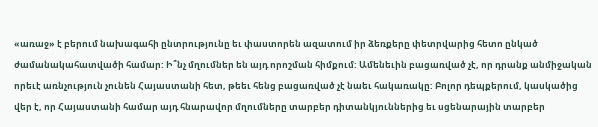«առաջ» է բերում նախագահի ընտրությունը եւ փաստորեն ազատում իր ձեռքերը փետրվարից հետո ընկած ժամանակահատվածի համար: Ի՞նչ մղումներ են այդ որոշման հիմքում: Ամենեւին բացառված չէ, որ դրանք անմիջական որեւէ առնչություն չունեն Հայաստանի հետ, թեեւ հենց բացառված չէ նաեւ հակառակը: Բոլոր դեպքերում, կասկածից վեր է, որ Հայաստանի համար այդ հնարավոր մղումները տարբեր դիտանկյուններից եւ սցենարային տարբեր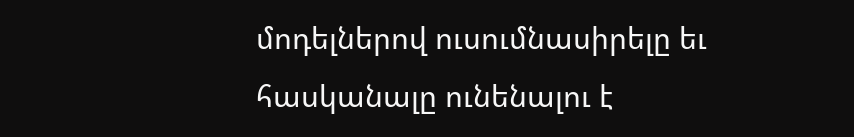մոդելներով ուսումնասիրելը եւ հասկանալը ունենալու է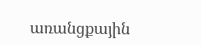առանցքային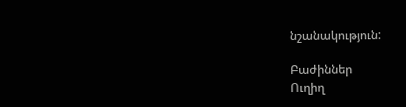նշանակություն:

Բաժիններ
Ուղիղ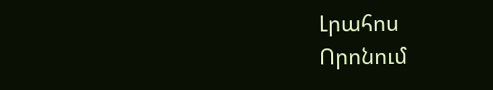Լրահոս
Որոնում